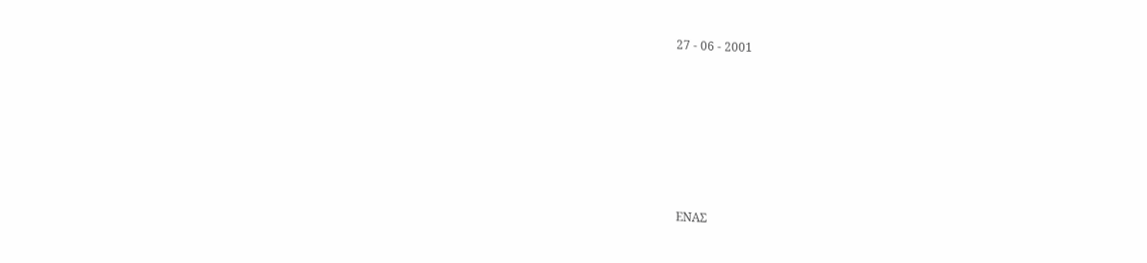27 - 06 - 2001







ΕΝΑΣ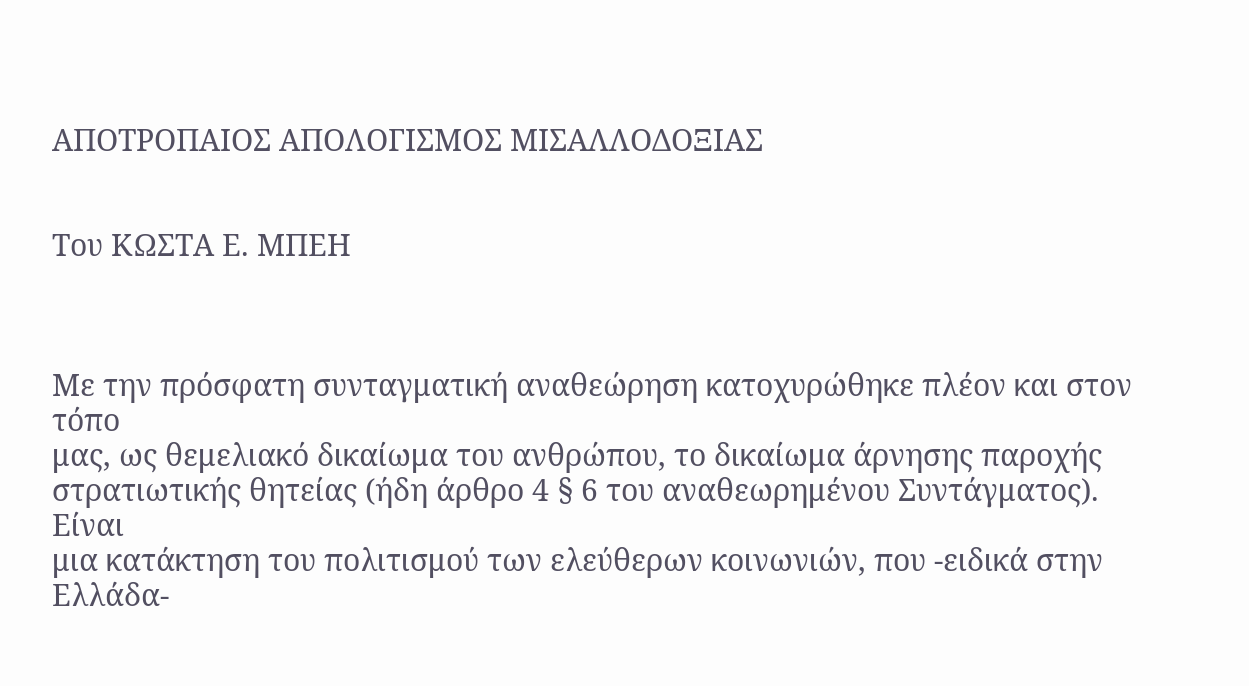ΑΠΟΤΡΟΠΑΙΟΣ ΑΠΟΛΟΓΙΣΜΟΣ ΜΙΣΑΛΛΟΔΟΞΙΑΣ


Του ΚΩΣΤΑ Ε. ΜΠΕΗ



Με την πρόσφατη συνταγματική αναθεώρηση κατοχυρώθηκε πλέον και στον τόπο
μας, ως θεμελιακό δικαίωμα του ανθρώπου, το δικαίωμα άρνησης παροχής
στρατιωτικής θητείας (ήδη άρθρο 4 § 6 του αναθεωρημένου Συντάγματος). Είναι
μια κατάκτηση του πολιτισμού των ελεύθερων κοινωνιών, που -ειδικά στην
Ελλάδα-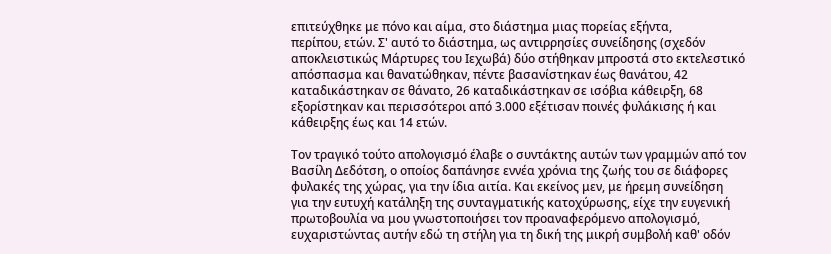επιτεύχθηκε με πόνο και αίμα, στο διάστημα μιας πορείας εξήντα,
περίπου, ετών. Σ' αυτό το διάστημα, ως αντιρρησίες συνείδησης (σχεδόν
αποκλειστικώς Μάρτυρες του Ιεχωβά) δύο στήθηκαν μπροστά στο εκτελεστικό
απόσπασμα και θανατώθηκαν, πέντε βασανίστηκαν έως θανάτου, 42
καταδικάστηκαν σε θάνατο, 26 καταδικάστηκαν σε ισόβια κάθειρξη, 68
εξορίστηκαν και περισσότεροι από 3.000 εξέτισαν ποινές φυλάκισης ή και
κάθειρξης έως και 14 ετών.

Τον τραγικό τούτο απολογισμό έλαβε ο συντάκτης αυτών των γραμμών από τον
Βασίλη Δεδότση, ο οποίος δαπάνησε εννέα χρόνια της ζωής του σε διάφορες
φυλακές της χώρας, για την ίδια αιτία. Και εκείνος μεν, με ήρεμη συνείδηση
για την ευτυχή κατάληξη της συνταγματικής κατοχύρωσης, είχε την ευγενική
πρωτοβουλία να μου γνωστοποιήσει τον προαναφερόμενο απολογισμό,
ευχαριστώντας αυτήν εδώ τη στήλη για τη δική της μικρή συμβολή καθ' οδόν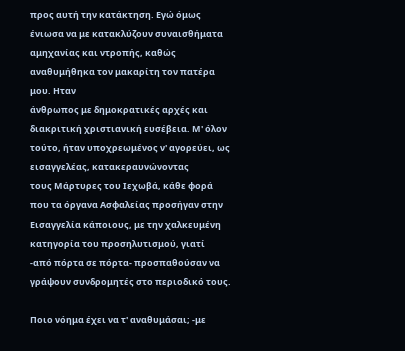προς αυτή την κατάκτηση. Εγώ όμως ένιωσα να με κατακλύζουν συναισθήματα
αμηχανίας και ντροπής, καθώς αναθυμήθηκα τον μακαρίτη τον πατέρα μου. Ηταν
άνθρωπος με δημοκρατικές αρχές και διακριτική χριστιανική ευσέβεια. Μ' όλον
τούτο, ήταν υποχρεωμένος ν' αγορεύει, ως εισαγγελέας, κατακεραυνώνοντας
τους Μάρτυρες του Ιεχωβά, κάθε φορά που τα όργανα Ασφαλείας προσήγαν στην
Εισαγγελία κάποιους, με την χαλκευμένη κατηγορία του προσηλυτισμού, γιατί
-από πόρτα σε πόρτα- προσπαθούσαν να γράψουν συνδρομητές στο περιοδικό τους.

Ποιο νόημα έχει να τ' αναθυμάσαι; -με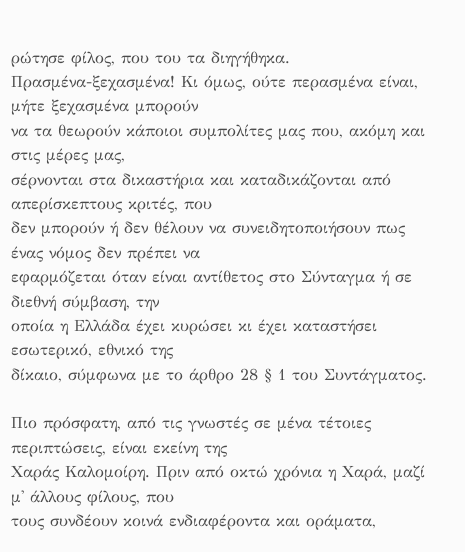ρώτησε φίλος, που του τα διηγήθηκα.
Πρασμένα-ξεχασμένα! Κι όμως, ούτε περασμένα είναι, μήτε ξεχασμένα μπορούν
να τα θεωρούν κάποιοι συμπολίτες μας που, ακόμη και στις μέρες μας,
σέρνονται στα δικαστήρια και καταδικάζονται από απερίσκεπτους κριτές, που
δεν μπορούν ή δεν θέλουν να συνειδητοποιήσουν πως ένας νόμος δεν πρέπει να
εφαρμόζεται όταν είναι αντίθετος στο Σύνταγμα ή σε διεθνή σύμβαση, την
οποία η Ελλάδα έχει κυρώσει κι έχει καταστήσει εσωτερικό, εθνικό της
δίκαιο, σύμφωνα με το άρθρο 28 § 1 του Συντάγματος.

Πιο πρόσφατη, από τις γνωστές σε μένα τέτοιες περιπτώσεις, είναι εκείνη της
Χαράς Καλομοίρη. Πριν από οκτώ χρόνια η Χαρά, μαζί μ' άλλους φίλους, που
τους συνδέουν κοινά ενδιαφέροντα και οράματα,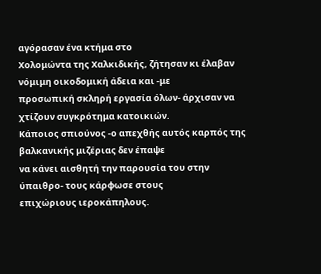αγόρασαν ένα κτήμα στο
Χολομώντα της Χαλκιδικής, ζήτησαν κι έλαβαν νόμιμη οικοδομική άδεια και -με
προσωπική σκληρή εργασία όλων- άρχισαν να χτίζουν συγκρότημα κατοικιών.
Κάποιος σπιούνος -ο απεχθής αυτός καρπός της βαλκανικής μιζέριας δεν έπαψε
να κάνει αισθητή την παρουσία του στην ύπαιθρο- τους κάρφωσε στους
επιχώριους ιεροκάπηλους.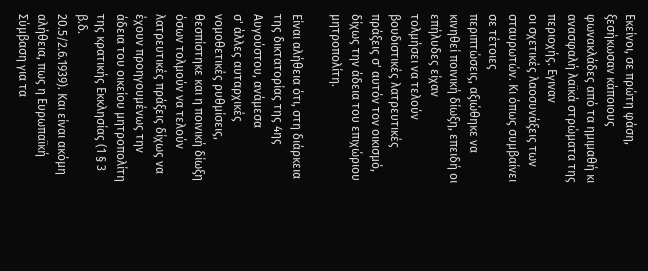Εκείνοι, σε πρώτη φάση, ξεσήκωσαν κάποιους
φωνακλάδες από τα ημιμαθή κι ανασφαλή λαϊκά στρώματα της περιοχής. Εγιναν
οι σχετικές λαοσυνάξεις των σταυρωτών. Κι όπως συμβαίνει σε τέτοιες
περιπτώσεις, αξιώθηκε να κινηθεί ποινική δίωξη, επειδή οι επήλυδες είχαν
τολμήσει να τελούν βουδιστικές λατρευτικές πράξεις σ' αυτόν τον οικισμό,
δίχως την άδεια του επιχώριου μητροπολίτη.

Είναι αλήθεια ότι, στη διάρκεια της δικτατορίας της 4ης Αυγούστου, ανάμεσα
σ' άλλες αυταρχικές νομοθετικές ρυθμίσεις, θεσπίστηκε και η ποινική δίωξη
όσων τολμούν να τελούν λατρευτικές πράξεις δίχως να έχουν προηγουμένως την
άδεια του οικείου μητροπολίτη της κρατικής Εκκλησίας (1 § 3 β.δ.
20.5/2.6.1939). Και είναι ακόμη αλήθεια, πως η Ευρωπαϊκή Σύμβαση για τα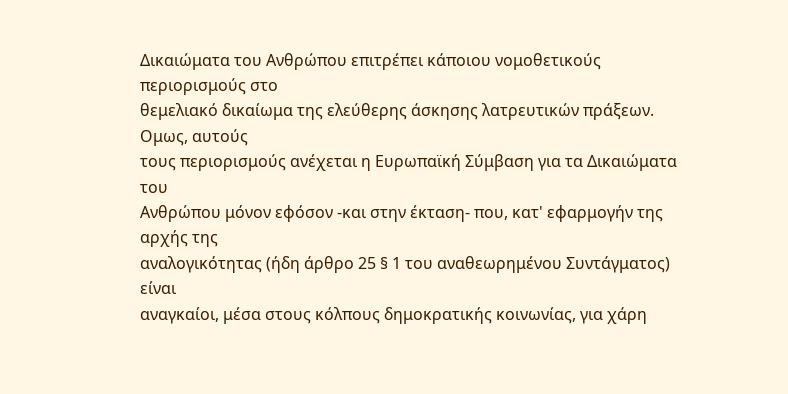Δικαιώματα του Ανθρώπου επιτρέπει κάποιου νομοθετικούς περιορισμούς στο
θεμελιακό δικαίωμα της ελεύθερης άσκησης λατρευτικών πράξεων. Ομως, αυτούς
τους περιορισμούς ανέχεται η Ευρωπαϊκή Σύμβαση για τα Δικαιώματα του
Ανθρώπου μόνον εφόσον -και στην έκταση- που, κατ' εφαρμογήν της αρχής της
αναλογικότητας (ήδη άρθρο 25 § 1 του αναθεωρημένου Συντάγματος) είναι
αναγκαίοι, μέσα στους κόλπους δημοκρατικής κοινωνίας, για χάρη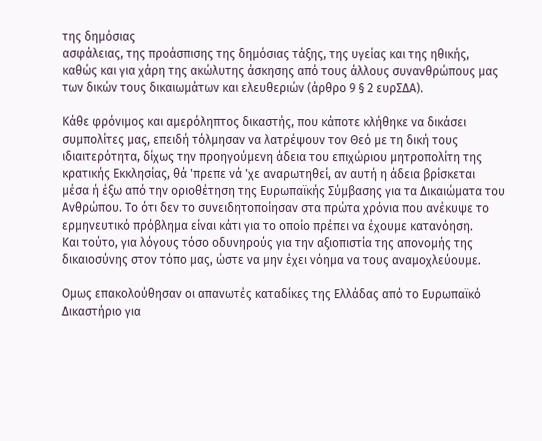της δημόσιας
ασφάλειας, της προάσπισης της δημόσιας τάξης, της υγείας και της ηθικής,
καθώς και για χάρη της ακώλυτης άσκησης από τους άλλους συνανθρώπους μας
των δικών τους δικαιωμάτων και ελευθεριών (άρθρο 9 § 2 ευρΣΔΑ).

Κάθε φρόνιμος και αμερόληπτος δικαστής, που κάποτε κλήθηκε να δικάσει
συμπολίτες μας, επειδή τόλμησαν να λατρέψουν τον Θεό με τη δική τους
ιδιαιτερότητα, δίχως την προηγούμενη άδεια του επιχώριου μητροπολίτη της
κρατικής Εκκλησίας, θά 'πρεπε νά 'χε αναρωτηθεί, αν αυτή η άδεια βρίσκεται
μέσα ή έξω από την οριοθέτηση της Ευρωπαϊκής Σύμβασης για τα Δικαιώματα του
Ανθρώπου. Το ότι δεν το συνειδητοποίησαν στα πρώτα χρόνια που ανέκυψε το
ερμηνευτικό πρόβλημα είναι κάτι για το οποίο πρέπει να έχουμε κατανόηση.
Και τούτο, για λόγους τόσο οδυνηρούς για την αξιοπιστία της απονομής της
δικαιοσύνης στον τόπο μας, ώστε να μην έχει νόημα να τους αναμοχλεύουμε.

Ομως επακολούθησαν οι απανωτές καταδίκες της Ελλάδας από το Ευρωπαϊκό
Δικαστήριο για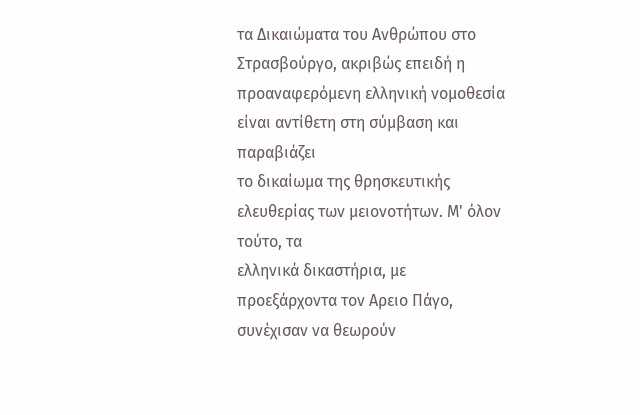τα Δικαιώματα του Ανθρώπου στο Στρασβούργο, ακριβώς επειδή η
προαναφερόμενη ελληνική νομοθεσία είναι αντίθετη στη σύμβαση και παραβιάζει
το δικαίωμα της θρησκευτικής ελευθερίας των μειονοτήτων. Μ' όλον τούτο, τα
ελληνικά δικαστήρια, με προεξάρχοντα τον Αρειο Πάγο, συνέχισαν να θεωρούν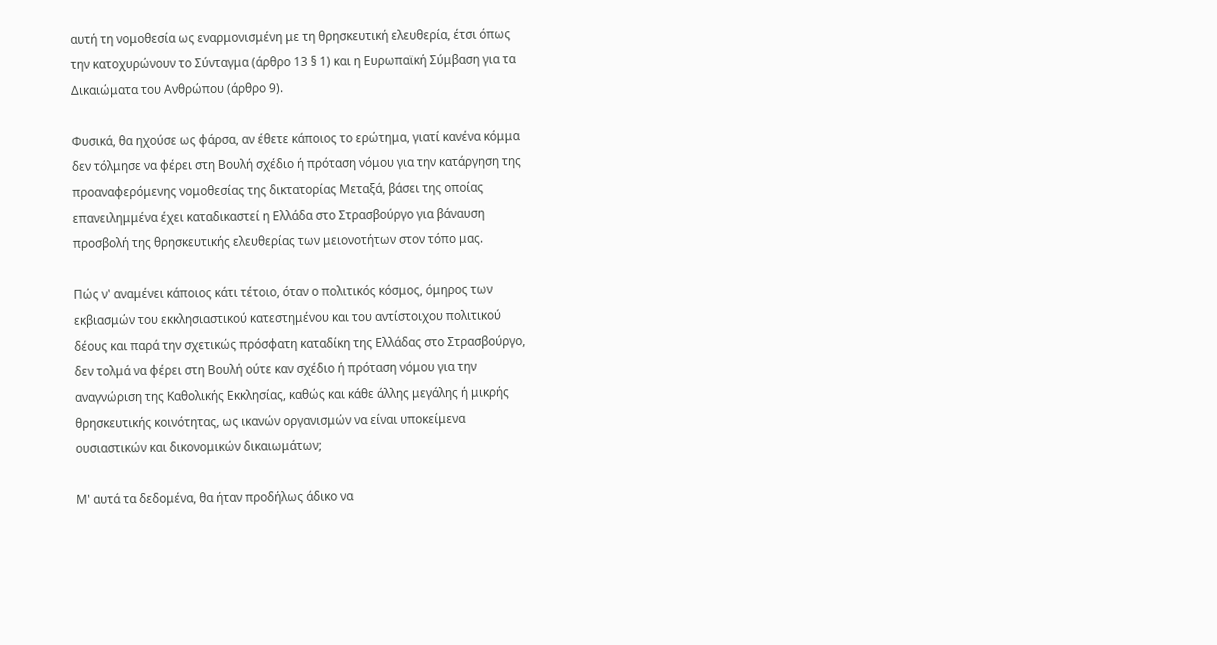αυτή τη νομοθεσία ως εναρμονισμένη με τη θρησκευτική ελευθερία, έτσι όπως
την κατοχυρώνουν το Σύνταγμα (άρθρο 13 § 1) και η Ευρωπαϊκή Σύμβαση για τα
Δικαιώματα του Ανθρώπου (άρθρο 9).

Φυσικά, θα ηχούσε ως φάρσα, αν έθετε κάποιος το ερώτημα, γιατί κανένα κόμμα
δεν τόλμησε να φέρει στη Βουλή σχέδιο ή πρόταση νόμου για την κατάργηση της
προαναφερόμενης νομοθεσίας της δικτατορίας Μεταξά, βάσει της οποίας
επανειλημμένα έχει καταδικαστεί η Ελλάδα στο Στρασβούργο για βάναυση
προσβολή της θρησκευτικής ελευθερίας των μειονοτήτων στον τόπο μας.

Πώς ν' αναμένει κάποιος κάτι τέτοιο, όταν ο πολιτικός κόσμος, όμηρος των
εκβιασμών του εκκλησιαστικού κατεστημένου και του αντίστοιχου πολιτικού
δέους και παρά την σχετικώς πρόσφατη καταδίκη της Ελλάδας στο Στρασβούργο,
δεν τολμά να φέρει στη Βουλή ούτε καν σχέδιο ή πρόταση νόμου για την
αναγνώριση της Καθολικής Εκκλησίας, καθώς και κάθε άλλης μεγάλης ή μικρής
θρησκευτικής κοινότητας, ως ικανών οργανισμών να είναι υποκείμενα
ουσιαστικών και δικονομικών δικαιωμάτων;

Μ' αυτά τα δεδομένα, θα ήταν προδήλως άδικο να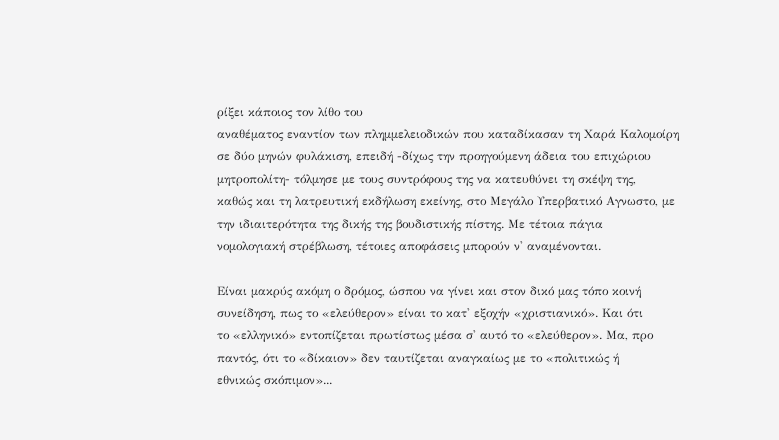ρίξει κάποιος τον λίθο του
αναθέματος εναντίον των πλημμελειοδικών που καταδίκασαν τη Χαρά Καλομοίρη
σε δύο μηνών φυλάκιση, επειδή -δίχως την προηγούμενη άδεια του επιχώριου
μητροπολίτη- τόλμησε με τους συντρόφους της να κατευθύνει τη σκέψη της,
καθώς και τη λατρευτική εκδήλωση εκείνης, στο Μεγάλο Υπερβατικό Αγνωστο, με
την ιδιαιτερότητα της δικής της βουδιστικής πίστης. Με τέτοια πάγια
νομολογιακή στρέβλωση, τέτοιες αποφάσεις μπορούν ν' αναμένονται.

Είναι μακρύς ακόμη ο δρόμος, ώσπου να γίνει και στον δικό μας τόπο κοινή
συνείδηση, πως το «ελεύθερον» είναι το κατ' εξοχήν «χριστιανικό». Και ότι
το «ελληνικό» εντοπίζεται πρωτίστως μέσα σ' αυτό το «ελεύθερον». Μα, προ
παντός, ότι το «δίκαιον» δεν ταυτίζεται αναγκαίως με το «πολιτικώς ή
εθνικώς σκόπιμον»...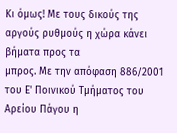Κι όμως! Με τους δικούς της αργούς ρυθμούς η χώρα κάνει βήματα προς τα
μπρος. Με την απόφαση 886/2001 του Ε' Ποινικού Τμήματος του Αρείου Πάγου η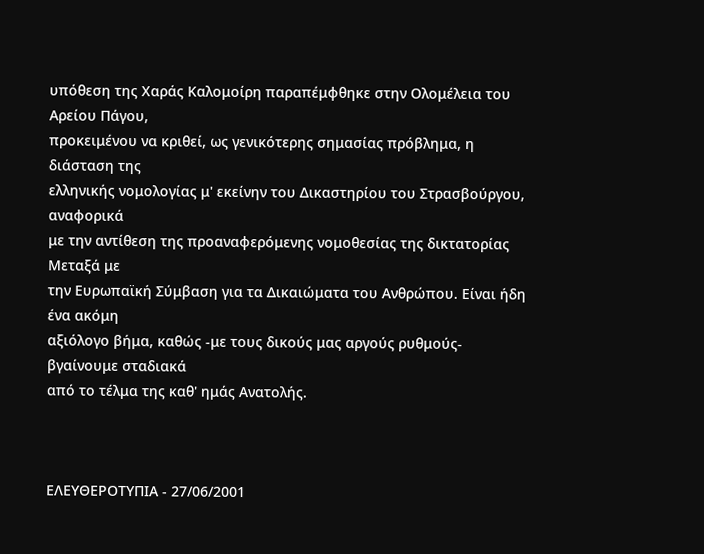υπόθεση της Χαράς Καλομοίρη παραπέμφθηκε στην Ολομέλεια του Αρείου Πάγου,
προκειμένου να κριθεί, ως γενικότερης σημασίας πρόβλημα, η διάσταση της
ελληνικής νομολογίας μ' εκείνην του Δικαστηρίου του Στρασβούργου, αναφορικά
με την αντίθεση της προαναφερόμενης νομοθεσίας της δικτατορίας Μεταξά με
την Ευρωπαϊκή Σύμβαση για τα Δικαιώματα του Ανθρώπου. Είναι ήδη ένα ακόμη
αξιόλογο βήμα, καθώς -με τους δικούς μας αργούς ρυθμούς- βγαίνουμε σταδιακά
από το τέλμα της καθ' ημάς Ανατολής.



ΕΛΕΥΘΕΡΟΤΥΠΙΑ - 27/06/2001